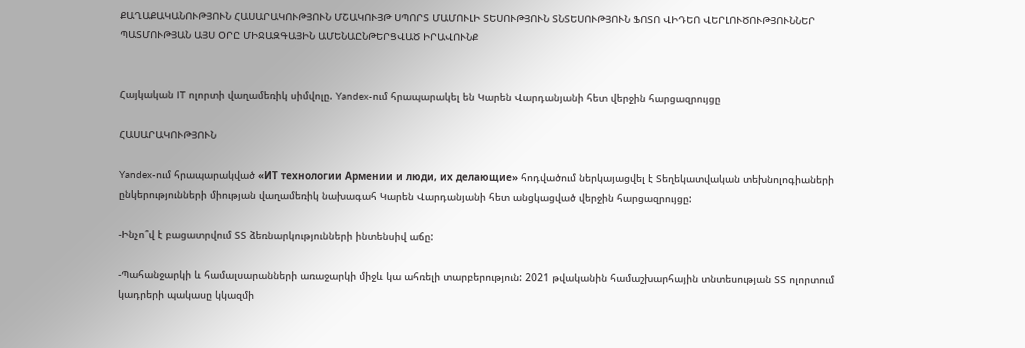ՔԱՂԱՔԱԿԱՆՈՒԹՅՈՒՆ ՀԱՍԱՐԱԿՈՒԹՅՈՒՆ ՄՇԱԿՈՒՅԹ ՍՊՈՐՏ ՄԱՄՈՒԼԻ ՏԵՍՈՒԹՅՈՒՆ ՏՆՏԵՍՈՒԹՅՈՒՆ ՖՈՏՈ ՎԻԴԵՈ ՎԵՐԼՈՒԾՈՒԹՅՈՒՆՆԵՐ ՊԱՏՄՈՒԹՅԱՆ ԱՅՍ ՕՐԸ ՄԻՋԱԶԳԱՅԻՆ ԱՄԵՆԱԸՆԹԵՐՑՎԱԾ ԻՐԱՎՈՒՆՔ


Հայկական IT ոլորտի վաղամեռիկ սիմվոլը. Yandex-ում հրապարակել են Կարեն Վարդանյանի հետ վերջին հարցազրույցը

ՀԱՍԱՐԱԿՈՒԹՅՈՒՆ

Yandex-ում հրապարակված «ИТ технологии Армении и люди, их делающие» հոդվածում ներկայացվել է Տեղեկատվական տեխնոլոգիաների ընկերությունների միության վաղամեռիկ նախագահ Կարեն Վարդանյանի հետ անցկացված վերջին հարցազրույցը:

-Ինչո՞վ է բացատրվում ՏՏ ձեռնարկությունների ինտենսիվ աճը:

-Պահանջարկի և համալսարանների առաջարկի միջև կա ահռելի տարբերություն: 2021 թվականին համաշխարհային տնտեսության ՏՏ ոլորտում կադրերի պակասը կկազմի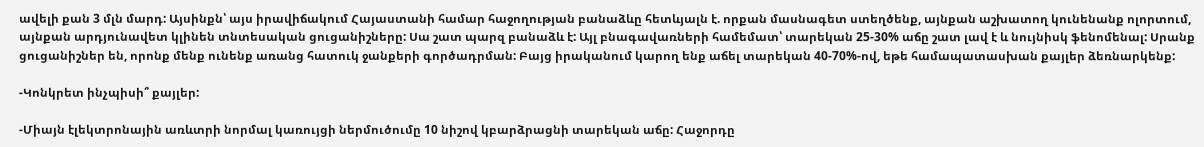ավելի քան 3 մլն մարդ: Այսինքն՝ այս իրավիճակում Հայաստանի համար հաջողության բանաձևը հետևյալն է. որքան մասնագետ ստեղծենք, այնքան աշխատող կունենանք ոլորտում, այնքան արդյունավետ կլինեն տնտեսական ցուցանիշները: Սա շատ պարզ բանաձև է: Այլ բնագավառների համեմատ՝ տարեկան 25-30% աճը շատ լավ է և նույնիսկ ֆենոմենալ: Սրանք ցուցանիշներ են, որոնք մենք ունենք առանց հատուկ ջանքերի գործադրման: Բայց իրականում կարող ենք աճել տարեկան 40-70%-ով, եթե համապատասխան քայլեր ձեռնարկենք:

-Կոնկրետ ինչպիսի՞ քայլեր:

-Միայն էլեկտրոնային առևտրի նորմալ կառույցի ներմուծումը 10 նիշով կբարձրացնի տարեկան աճը: Հաջորդը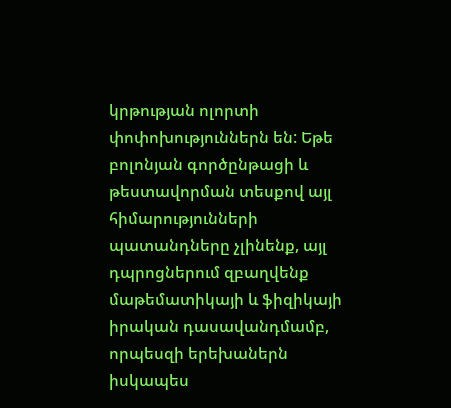կրթության ոլորտի փոփոխություններն են: Եթե բոլոնյան գործընթացի և թեստավորման տեսքով այլ հիմարությունների պատանդները չլինենք, այլ դպրոցներում զբաղվենք մաթեմատիկայի և ֆիզիկայի իրական դասավանդմամբ, որպեսզի երեխաներն իսկապես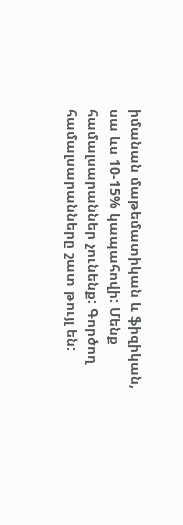իմանան մաթեմատիկան և ֆիզիկան, սա ևս 10-15% կապահովի: Մենք համալսարաններ չունենք: Գործող համալսարանները շատ թույլ են: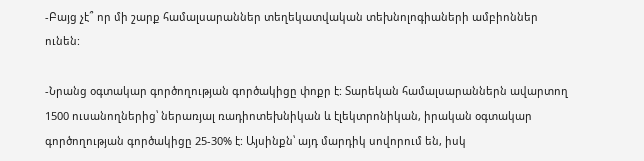-Բայց չէ՞ որ մի շարք համալսարաններ տեղեկատվական տեխնոլոգիաների ամբիոններ ունեն:

-Նրանց օգտակար գործողության գործակիցը փոքր է: Տարեկան համալսարաններն ավարտող 1500 ուսանողներից՝ ներառյալ ռադիոտեխնիկան և էլեկտրոնիկան, իրական օգտակար գործողության գործակիցը 25-30% է: Այսինքն՝ այդ մարդիկ սովորում են, իսկ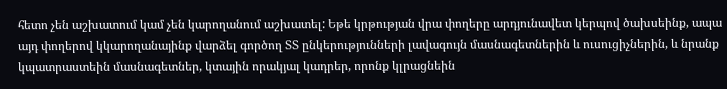հետո չեն աշխատում կամ չեն կարողանում աշխատել: Եթե կրթության վրա փողերը արդյունավետ կերպով ծախսեինք, ապա այդ փողերով կկարողանայինք վարձել գործող ՏՏ ընկերությունների լավագույն մասնագետներին և ուսուցիչներին, և նրանք կպատրաստեին մասնագետներ, կտային որակյալ կադրեր, որոնք կլրացնեին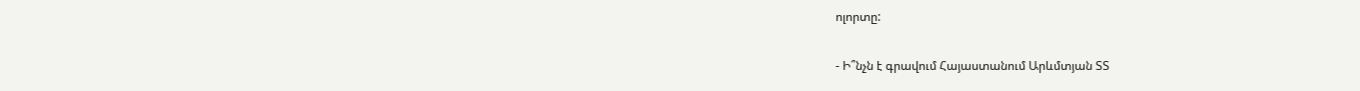ոլորտը:

- Ի՞նչն է գրավում Հայաստանում Արևմտյան ՏՏ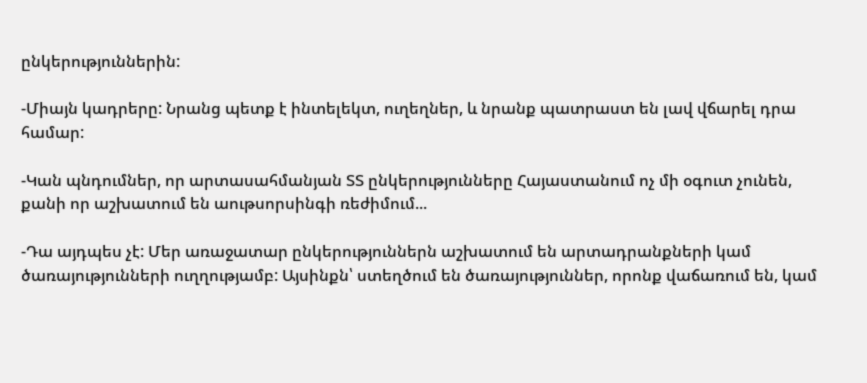ընկերություններին:

-Միայն կադրերը: Նրանց պետք է ինտելեկտ, ուղեղներ, և նրանք պատրաստ են լավ վճարել դրա համար:

-Կան պնդումներ, որ արտասահմանյան ՏՏ ընկերությունները Հայաստանում ոչ մի օգուտ չունեն, քանի որ աշխատում են աութսորսինգի ռեժիմում...

-Դա այդպես չէ: Մեր առաջատար ընկերություններն աշխատում են արտադրանքների կամ ծառայությունների ուղղությամբ: Այսինքն՝ ստեղծում են ծառայություններ, որոնք վաճառում են, կամ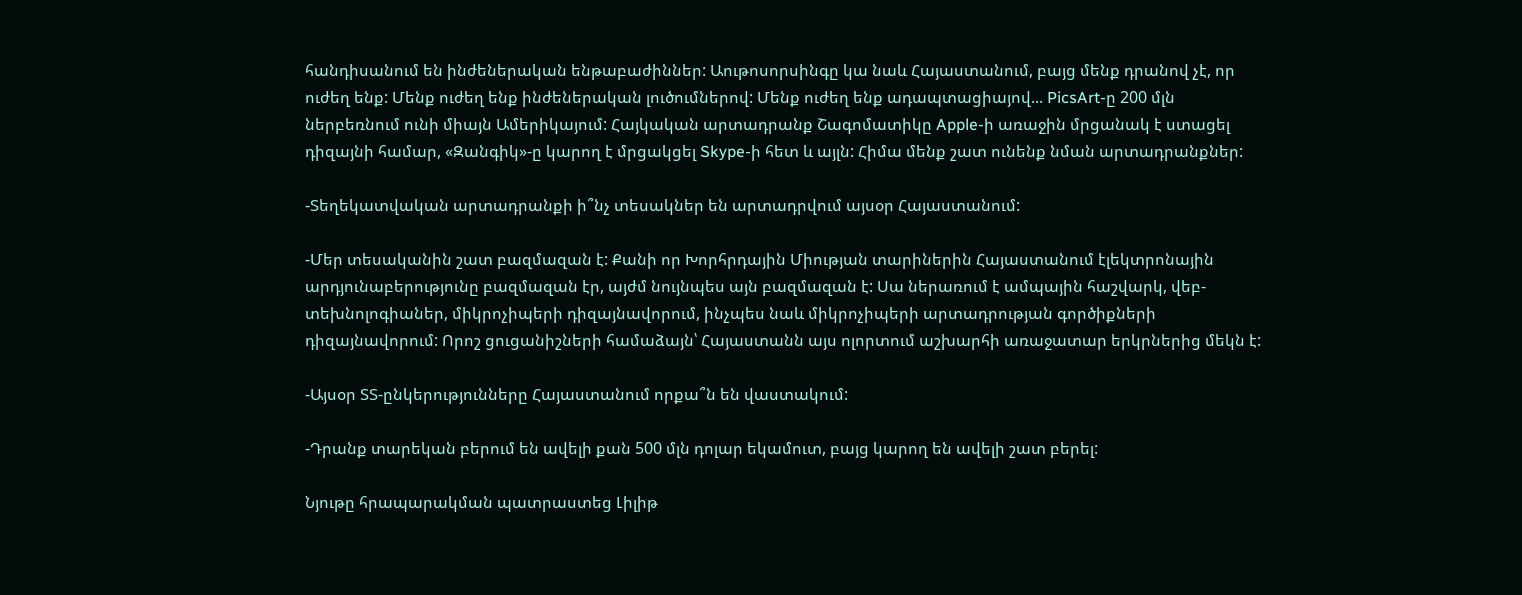հանդիսանում են ինժեներական ենթաբաժիններ: Աութոսորսինգը կա նաև Հայաստանում, բայց մենք դրանով չէ, որ ուժեղ ենք: Մենք ուժեղ ենք ինժեներական լուծումներով: Մենք ուժեղ ենք ադապտացիայով... PicsArt-ը 200 մլն ներբեռնում ունի միայն Ամերիկայում: Հայկական արտադրանք Շագոմատիկը Apple-ի առաջին մրցանակ է ստացել դիզայնի համար, «Զանգիկ»-ը կարող է մրցակցել Skype-ի հետ և այլն: Հիմա մենք շատ ունենք նման արտադրանքներ:

-Տեղեկատվական արտադրանքի ի՞նչ տեսակներ են արտադրվում այսօր Հայաստանում:

-Մեր տեսականին շատ բազմազան է: Քանի որ Խորհրդային Միության տարիներին Հայաստանում էլեկտրոնային արդյունաբերությունը բազմազան էր, այժմ նույնպես այն բազմազան է: Սա ներառում է ամպային հաշվարկ, վեբ-տեխնոլոգիաներ, միկրոչիպերի դիզայնավորում, ինչպես նաև միկրոչիպերի արտադրության գործիքների դիզայնավորում: Որոշ ցուցանիշների համաձայն՝ Հայաստանն այս ոլորտում աշխարհի առաջատար երկրներից մեկն է:

-Այսօր ՏՏ-ընկերությունները Հայաստանում որքա՞ն են վաստակում:

-Դրանք տարեկան բերում են ավելի քան 500 մլն դոլար եկամուտ, բայց կարող են ավելի շատ բերել:

Նյութը հրապարակման պատրաստեց Լիլիթ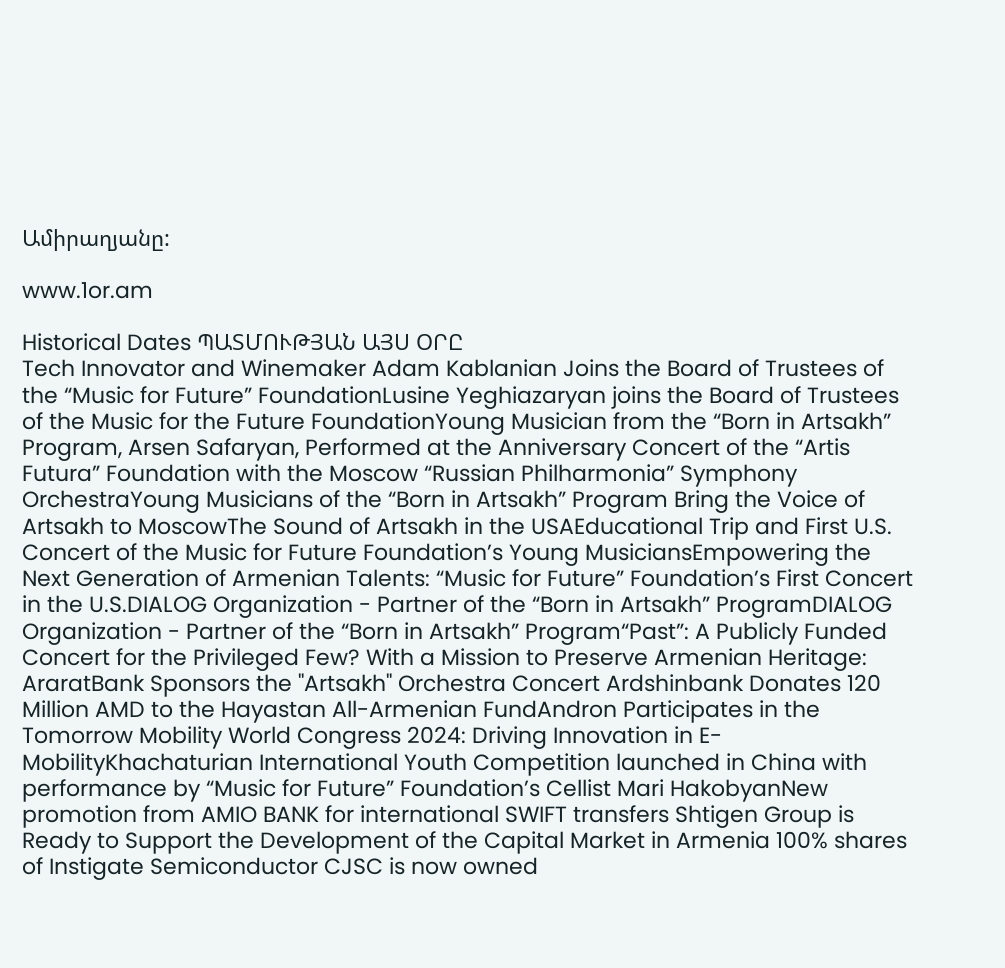Ամիրաղյանը:

www.1or.am

Historical Dates ՊԱՏՄՈՒԹՅԱՆ ԱՅՍ ՕՐԸ
Tech Innovator and Winemaker Adam Kablanian Joins the Board of Trustees of the “Music for Future” FoundationLusine Yeghiazaryan joins the Board of Trustees of the Music for the Future FoundationYoung Musician from the “Born in Artsakh” Program, Arsen Safaryan, Performed at the Anniversary Concert of the “Artis Futura” Foundation with the Moscow “Russian Philharmonia” Symphony OrchestraYoung Musicians of the “Born in Artsakh” Program Bring the Voice of Artsakh to MoscowThe Sound of Artsakh in the USAEducational Trip and First U.S. Concert of the Music for Future Foundation’s Young MusiciansEmpowering the Next Generation of Armenian Talents: “Music for Future” Foundation’s First Concert in the U.S.DIALOG Organization - Partner of the “Born in Artsakh” ProgramDIALOG Organization - Partner of the “Born in Artsakh” Program“Past”: A Publicly Funded Concert for the Privileged Few? With a Mission to Preserve Armenian Heritage: AraratBank Sponsors the "Artsakh" Orchestra Concert Ardshinbank Donates 120 Million AMD to the Hayastan All-Armenian FundAndron Participates in the Tomorrow Mobility World Congress 2024: Driving Innovation in E-MobilityKhachaturian International Youth Competition launched in China with performance by “Music for Future” Foundation’s Cellist Mari HakobyanNew promotion from AMIO BANK for international SWIFT transfers Shtigen Group is Ready to Support the Development of the Capital Market in Armenia 100% shares of Instigate Semiconductor CJSC is now owned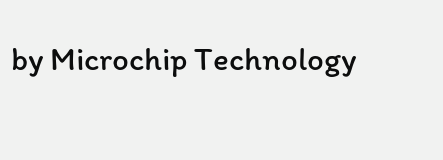by Microchip Technology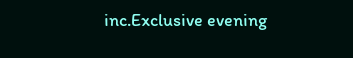inc.Exclusive evening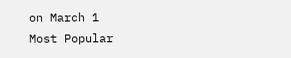on March 1
Most Popular